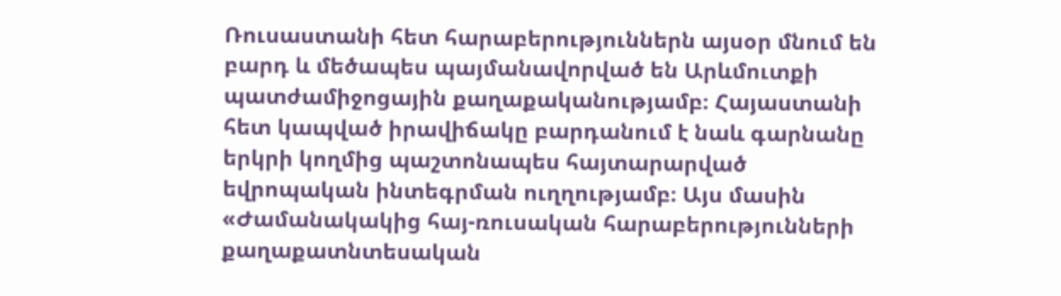Ռուսաստանի հետ հարաբերություններն այսօր մնում են բարդ և մեծապես պայմանավորված են Արևմուտքի պատժամիջոցային քաղաքականությամբ։ Հայաստանի հետ կապված իրավիճակը բարդանում է նաև գարնանը երկրի կողմից պաշտոնապես հայտարարված եվրոպական ինտեգրման ուղղությամբ։ Այս մասին «Ժամանակակից հայ-ռուսական հարաբերությունների քաղաքատնտեսական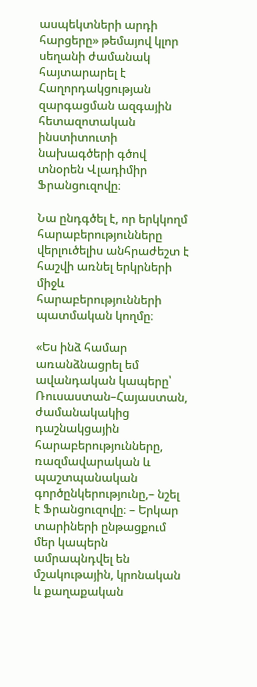ասպեկտների արդի հարցերը» թեմայով կլոր սեղանի ժամանակ հայտարարել է Հաղորդակցության զարգացման ազգային հետազոտական ինստիտուտի նախագծերի գծով տնօրեն Վլադիմիր Ֆրանցուզովը։

Նա ընդգծել է, որ երկկողմ հարաբերությունները վերլուծելիս անհրաժեշտ է հաշվի առնել երկրների միջև հարաբերությունների պատմական կողմը։

«Ես ինձ համար առանձնացրել եմ ավանդական կապերը՝ Ռուսաստան–Հայաստան, ժամանակակից դաշնակցային հարաբերությունները, ռազմավարական և պաշտպանական գործընկերությունը,– նշել է Ֆրանցուզովը։ – Երկար տարիների ընթացքում մեր կապերն ամրապնդվել են մշակութային, կրոնական և քաղաքական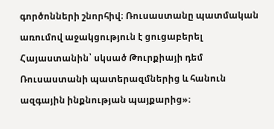գործոնների շնորհիվ։ Ռուսաստանը պատմական առումով աջակցություն է ցուցաբերել Հայաստանին՝ սկսած Թուրքիայի դեմ Ռուսաստանի պատերազմներից և հանուն ազգային ինքնության պայքարից»։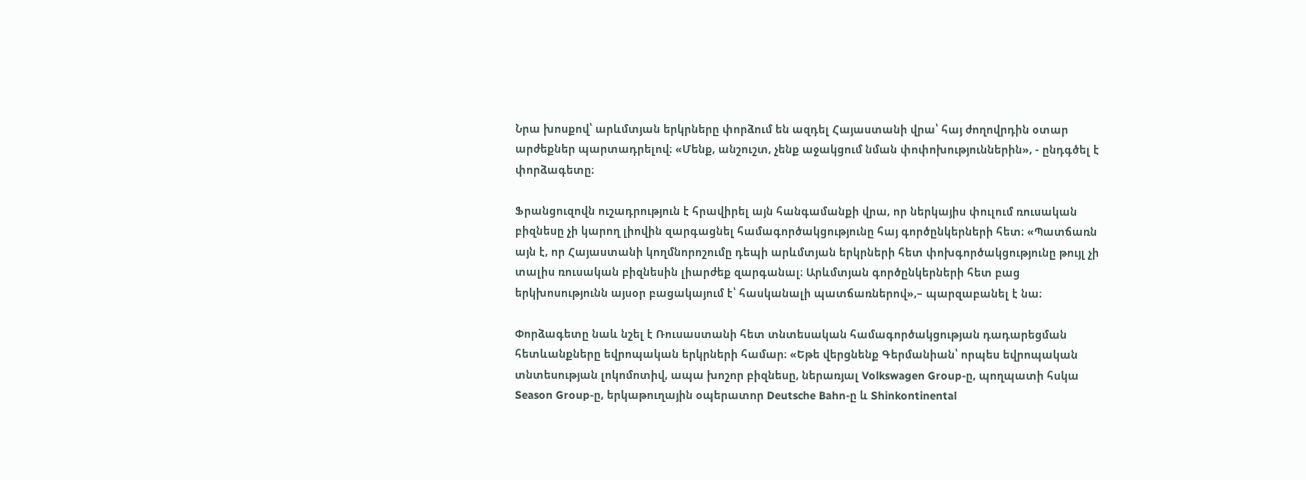Նրա խոսքով՝ արևմտյան երկրները փորձում են ազդել Հայաստանի վրա՝ հայ ժողովրդին օտար արժեքներ պարտադրելով։ «Մենք, անշուշտ, չենք աջակցում նման փոփոխություններին», - ընդգծել է փորձագետը։

Ֆրանցուզովն ուշադրություն է հրավիրել այն հանգամանքի վրա, որ ներկայիս փուլում ռուսական բիզնեսը չի կարող լիովին զարգացնել համագործակցությունը հայ գործընկերների հետ։ «Պատճառն այն է, որ Հայաստանի կողմնորոշումը դեպի արևմտյան երկրների հետ փոխգործակցությունը թույլ չի տալիս ռուսական բիզնեսին լիարժեք զարգանալ։ Արևմտյան գործընկերների հետ բաց երկխոսությունն այսօր բացակայում է՝ հասկանալի պատճառներով»,– պարզաբանել է նա։

Փորձագետը նաև նշել է Ռուսաստանի հետ տնտեսական համագործակցության դադարեցման հետևանքները եվրոպական երկրների համար։ «Եթե վերցնենք Գերմանիան՝ որպես եվրոպական տնտեսության լոկոմոտիվ, ապա խոշոր բիզնեսը, ներառյալ Volkswagen Group-ը, պողպատի հսկա Season Group-ը, երկաթուղային օպերատոր Deutsche Bahn-ը և Shinkontinental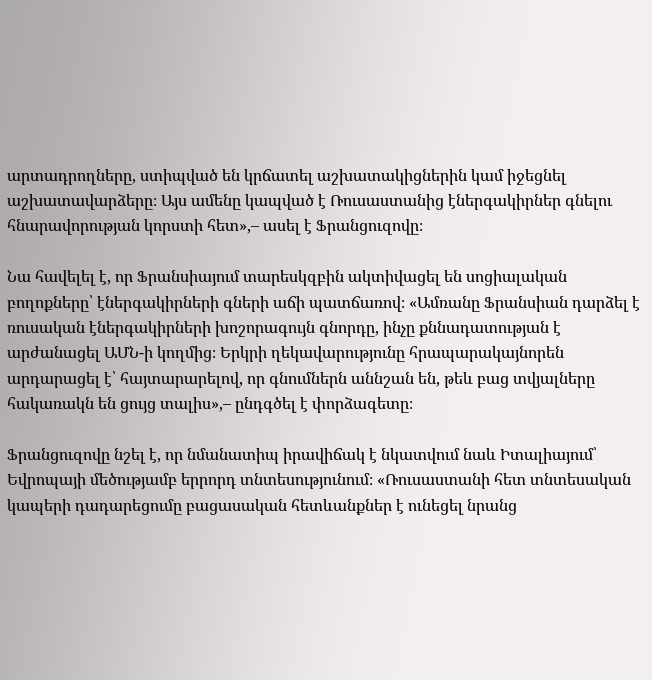արտադրողները, ստիպված են կրճատել աշխատակիցներին կամ իջեցնել աշխատավարձերը։ Այս ամենը կապված է Ռուսաստանից էներգակիրներ գնելու հնարավորության կորստի հետ»,– ասել է Ֆրանցուզովը։

Նա հավելել է, որ Ֆրանսիայում տարեսկզբին ակտիվացել են սոցիալական բողոքները՝ էներգակիրների գների աճի պատճառով։ «Ամռանը Ֆրանսիան դարձել է ռուսական էներգակիրների խոշորագույն գնորդը, ինչը քննադատության է արժանացել ԱՄՆ-ի կողմից։ Երկրի ղեկավարությունը հրապարակայնորեն արդարացել է՝ հայտարարելով, որ գնումներն աննշան են, թեև բաց տվյալները հակառակն են ցույց տալիս»,– ընդգծել է փորձագետը։

Ֆրանցուզովը նշել է, որ նմանատիպ իրավիճակ է նկատվում նաև Իտալիայում՝ Եվրոպայի մեծությամբ երրորդ տնտեսությունում։ «Ռուսաստանի հետ տնտեսական կապերի դադարեցումը բացասական հետևանքներ է ունեցել նրանց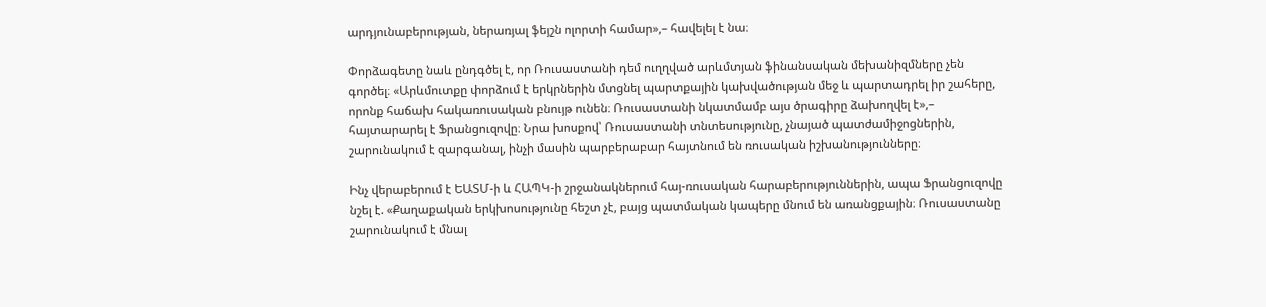արդյունաբերության, ներառյալ ֆեյշն ոլորտի համար»,– հավելել է նա։

Փորձագետը նաև ընդգծել է, որ Ռուսաստանի դեմ ուղղված արևմտյան ֆինանսական մեխանիզմները չեն գործել։ «Արևմուտքը փորձում է երկրներին մտցնել պարտքային կախվածության մեջ և պարտադրել իր շահերը, որոնք հաճախ հակառուսական բնույթ ունեն։ Ռուսաստանի նկատմամբ այս ծրագիրը ձախողվել է»,– հայտարարել է Ֆրանցուզովը։ Նրա խոսքով՝ Ռուսաստանի տնտեսությունը, չնայած պատժամիջոցներին, շարունակում է զարգանալ, ինչի մասին պարբերաբար հայտնում են ռուսական իշխանությունները։

Ինչ վերաբերում է ԵԱՏՄ-ի և ՀԱՊԿ-ի շրջանակներում հայ-ռուսական հարաբերություններին, ապա Ֆրանցուզովը նշել է. «Քաղաքական երկխոսությունը հեշտ չէ, բայց պատմական կապերը մնում են առանցքային։ Ռուսաստանը շարունակում է մնալ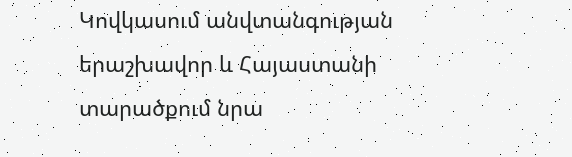Կովկասում անվտանգության երաշխավոր և Հայաստանի տարածքում նրա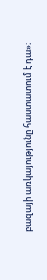բազայի առկայությունը հաստատում է դա»։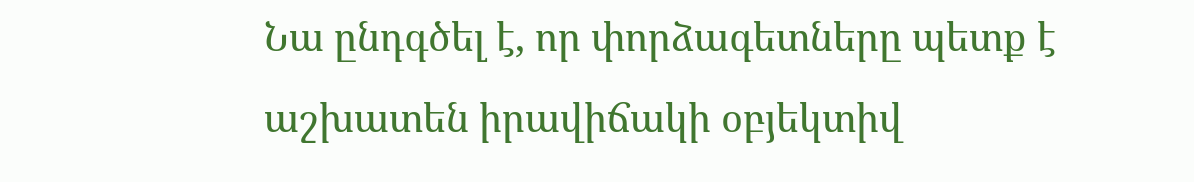Նա ընդգծել է, որ փորձագետները պետք է աշխատեն իրավիճակի օբյեկտիվ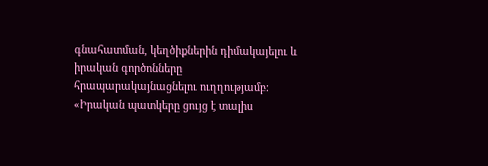գնահատման, կեղծիքներին դիմակայելու և իրական գործոնները հրապարակայնացնելու ուղղությամբ։ «Իրական պատկերը ցույց է տալիս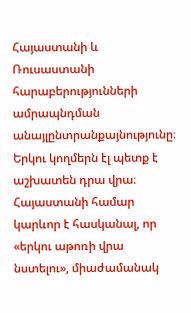Հայաստանի և Ռուսաստանի հարաբերությունների ամրապնդման անայլընտրանքայնությունը։ Երկու կողմերն էլ պետք է աշխատեն դրա վրա։ Հայաստանի համար կարևոր է հասկանալ, որ «երկու աթոռի վրա նստելու», միաժամանակ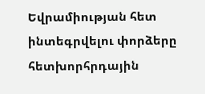Եվրամիության հետ ինտեգրվելու փորձերը հետխորհրդային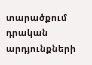տարածքում դրական արդյունքների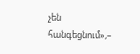չեն հանգեցնում»,–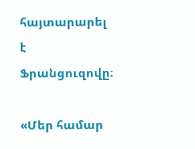հայտարարել է Ֆրանցուզովը։

«Մեր համար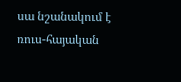սա նշանակում է ռուս-հայական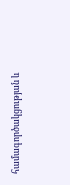համագործակցության և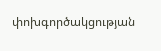փոխգործակցության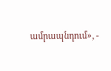ամրապնդում», -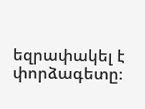եզրափակել է փորձագետը։